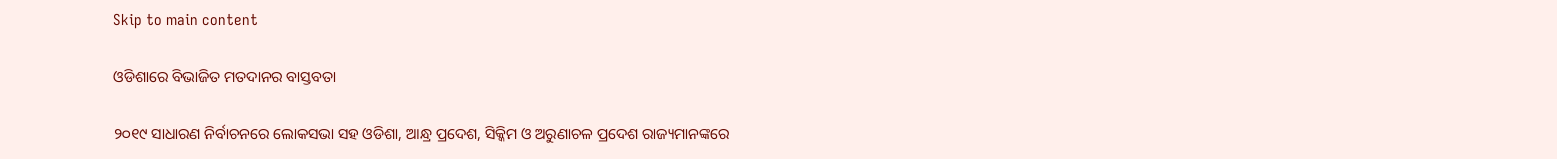Skip to main content

ଓଡିଶାରେ ବିଭାଜିତ ମତଦାନର ବାସ୍ତବତା

୨୦୧୯ ସାଧାରଣ ନିର୍ବାଚନରେ ଲୋକସଭା ସହ ଓଡିଶା, ଆନ୍ଧ୍ର ପ୍ରଦେଶ, ସିକ୍କିମ ଓ ଅରୁଣାଚଳ ପ୍ରଦେଶ ରାଜ୍ୟମାନଙ୍କରେ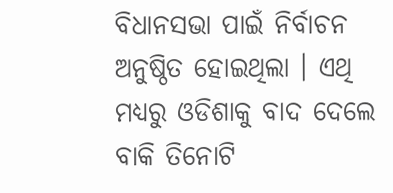ବିଧାନସଭା ପାଇଁ ନିର୍ବାଚନ ଅନୁଷ୍ଠିତ ହୋଇଥିଲା । ଏଥି ମଧ୍ୟରୁ ଓଡିଶାକୁ ବାଦ ଦେଲେ ବାକି ତିନୋଟି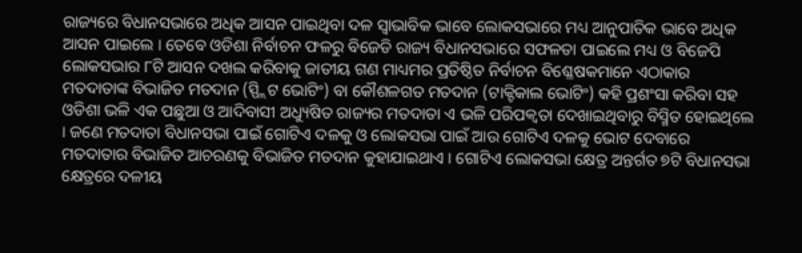ରାଜ୍ୟରେ ବିଧାନସଭାରେ ଅଧିକ ଆସନ ପାଇଥିବା ଦଳ ସ୍ୱାଭାବିକ ଭାବେ ଲୋକସଭାରେ ମଧ୍ୟ ଆନୁପାତିକ ଭାବେ ଅଧିକ ଆସନ ପାଇଲେ । ତେବେ ଓଡିଶା ନିର୍ବାଚନ ଫଳରୁ ବିଜେଡି ରାଜ୍ୟ ବିଧାନସଭାରେ ସଫଳତା ପାଇଲେ ମଧ୍ୟ ଓ ବିଜେପି ଲୋକସଭାର ୮ଟି ଆସନ ଦଖଲ କରିବାକୁ ଜାତୀୟ ଗଣ ମାଧ୍ୟମର ପ୍ରତିଷ୍ଠିତ ନିର୍ବାଚନ ବିଶ୍ଳେଷକମାନେ ଏଠାକାର ମତଦାତାଙ୍କ ବିଭାଜିତ ମତଦାନ (ସ୍ପ୍ଲିଟ ଭୋଟିଂ) ବା କୌଶଳଗତ ମତଦାନ (ଟାକ୍ଟିକାଲ ଭୋଟିଂ) କହି ପ୍ରଶଂସା କରିବା ସହ ଓଡିଶା ଭଳି ଏକ ପଛୁଆ ଓ ଆଦିବାସୀ ଅଧ୍ୟୁଷିତ ରାଜ୍ୟର ମତଦାତା ଏ ଭଳି ପରିପକ୍ୱତା ଦେଖାଇଥିବାରୁ ବିସ୍ମିତ ହୋଇଥିଲେ । ଜଣେ ମତଦାତା ବିଧାନସଭା ପାଇଁ ଗୋଟିଏ ଦଳକୁ ଓ ଲୋକସଭା ପାଇଁ ଆଉ ଗୋଟିଏ ଦଳକୁ ଭୋଟ ଦେବାରେ ମତଦାତାର ବିଭାଜିତ ଆଚରଣକୁ ବିଭାଜିତ ମତଦାନ କୁହାଯାଇଥାଏ । ଗୋଟିଏ ଲୋକସଭା କ୍ଷେତ୍ର ଅନ୍ତର୍ଗତ ୭ଟି ବିଧାନସଭା କ୍ଷେତ୍ରରେ ଦଳୀୟ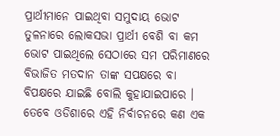ପ୍ରାର୍ଥୀମାନେ ପାଇଥିବା ସମୁଦାୟ ଭୋଟ ତୁଳନାରେ ଲୋକସଭା ପ୍ରାର୍ଥୀ ବେଶି ବା କମ ଭୋଟ ପାଇଥିଲେ ସେଠାରେ ସମ ପରିମାଣରେ ବିଭାଜିତ ମତଦାନ ତାଙ୍କ ସପକ୍ଷରେ ବା ବିପକ୍ଷରେ ଯାଇଛି ବୋଲି କୁହାଯାଇପାରେ । ତେବେ ଓଡିଶାରେ ଏହି ନିର୍ବାଚନରେ କଣ ଏକ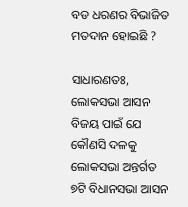ବଡ ଧରଣର ବିଭାଜିତ ମତଦାନ ହୋଇଛି ?

ସାଧାରଣତଃ, ଲୋକସଭା ଆସନ ବିଜୟ ପାଇଁ ଯେ କୌଣସି ଦଳକୁ ଲୋକସଭା ଅନ୍ତର୍ଗତ ୭ଟି ବିଧାନସଭା ଆସନ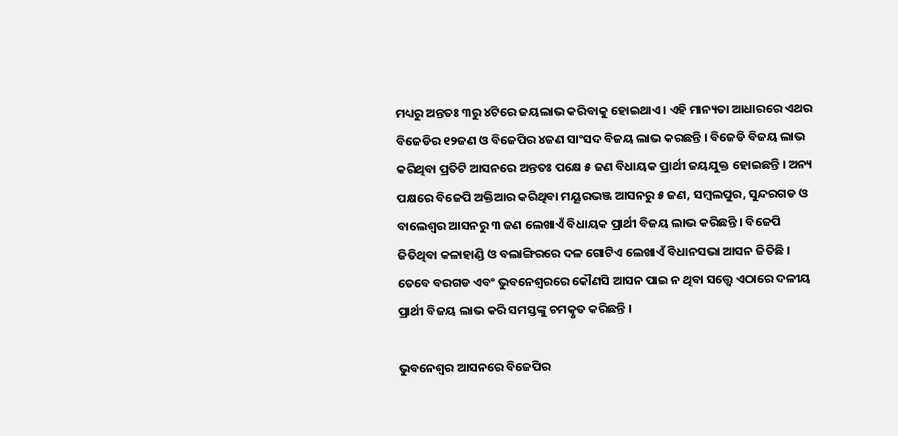ମଧ୍ୟରୁ ଅନ୍ତତଃ ୩ରୁ ୪ଟିରେ ଜୟଲାଭ କରିବାକୁ ହୋଇଥାଏ । ଏହି ମାନ୍ୟତା ଆଧାରରେ ଏଥର ବିଜେଡିର ୧୨ଜଣ ଓ ବିଜେପିର ୪ଜଣ ସାଂସଦ ବିଜୟ ଲାଭ କରଛନ୍ତି । ବିଜେଡି ବିଜୟ ଲାଭ କରିଥିବା ପ୍ରତିଟି ଆସନରେ ଅନ୍ତତଃ ପକ୍ଷେ ୫ ଜଣ ବିଧାୟକ ପ୍ରାର୍ଥୀ ଜୟଯୁକ୍ତ ହୋଇଛନ୍ତି । ଅନ୍ୟ ପକ୍ଷରେ ବିଜେପି ଅକ୍ତିଆର କରିଥିବା ମୟୂରଭଞ୍ଜ ଆସନରୁ ୫ ଜଣ, ସମ୍ବଲପୁର, ସୁନ୍ଦରଗଡ ଓ ବାଲେଶ୍ୱର ଆସନରୁ ୩ ଜଣ ଲେଖାଏଁ ବିଧାୟକ ପ୍ରାର୍ଥୀ ବିଜୟ ଲାଭ କରିଛନ୍ତି । ବିଜେପି ଜିତିଥିବା କଳାହାଣ୍ଡି ଓ ବଲାଙ୍ଗିରରେ ଦଳ ଗୋଟିଏ ଲେଖାଏଁ ବିଧାନସଭା ଆସନ ଜିତିଛି । ତେବେ ବରଗଡ ଏବଂ ଭୁବନେଶ୍ୱରରେ କୌଣସି ଆସନ ପାଇ ନ ଥିବା ସତ୍ତ୍ଵେ ଏଠାରେ ଦଳୀୟ ପ୍ରାର୍ଥୀ ବିଜୟ ଲାଭ କରି ସମସ୍ତଙ୍କୁ ଚମତ୍କୃତ କରିଛନ୍ତି ।

ଭୁବନେଶ୍ୱର ଆସନରେ ବିଜେପିର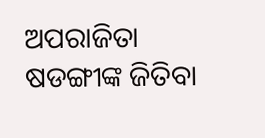ଅପରାଜିତା ଷଡଙ୍ଗୀଙ୍କ ଜିତିବା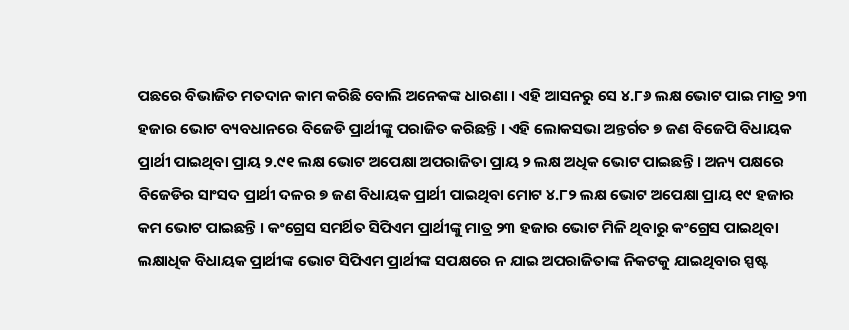ପଛରେ ବିଭାଜିତ ମତଦାନ କାମ କରିଛି ବୋଲି ଅନେକଙ୍କ ଧାରଣା । ଏହି ଆସନରୁ ସେ ୪.୮୬ ଲକ୍ଷ ଭୋଟ ପାଇ ମାତ୍ର ୨୩ ହଜାର ଭୋଟ ବ୍ୟବଧାନରେ ବିଜେଡି ପ୍ରାର୍ଥୀଙ୍କୁ ପରାଜିତ କରିଛନ୍ତି । ଏହି ଲୋକସଭା ଅନ୍ତର୍ଗତ ୭ ଜଣ ବିଜେପି ବିଧାୟକ ପ୍ରାର୍ଥୀ ପାଇଥିବା ପ୍ରାୟ ୨.୯୧ ଲକ୍ଷ ଭୋଟ ଅପେକ୍ଷା ଅପରାଜିତା ପ୍ରାୟ ୨ ଲକ୍ଷ ଅଧିକ ଭୋଟ ପାଇଛନ୍ତି । ଅନ୍ୟ ପକ୍ଷରେ ବିଜେଡିର ସାଂସଦ ପ୍ରାର୍ଥୀ ଦଳର ୭ ଜଣ ବିଧାୟକ ପ୍ରାର୍ଥୀ ପାଇଥିବା ମୋଟ ୪.୮୨ ଲକ୍ଷ ଭୋଟ ଅପେକ୍ଷା ପ୍ରାୟ ୧୯ ହଜାର କମ ଭୋଟ ପାଇଛନ୍ତି । କଂଗ୍ରେସ ସମର୍ଥିତ ସିପିଏମ ପ୍ରାର୍ଥୀଙ୍କୁ ମାତ୍ର ୨୩ ହଜାର ଭୋଟ ମିଳି ଥିବାରୁ କଂଗ୍ରେସ ପାଇଥିବା ଲକ୍ଷାଧିକ ବିଧାୟକ ପ୍ରାର୍ଥୀଙ୍କ ଭୋଟ ସିପିଏମ ପ୍ରାର୍ଥୀଙ୍କ ସପକ୍ଷରେ ନ ଯାଇ ଅପରାଜିତାଙ୍କ ନିକଟକୁ ଯାଇଥିବାର ସ୍ପଷ୍ଟ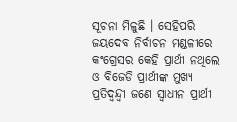ସୂଚନା ମିଳୁଛି । ସେହିପରି ଜୟଦେବ ନିର୍ବାଚନ ମଣ୍ଡଳୀରେ କଂଗ୍ରେସର କେହି ପ୍ରାର୍ଥୀ ନଥିଲେ ଓ ବିଜେଡି ପ୍ରାର୍ଥୀଙ୍କ ମୁଖ୍ୟ ପ୍ରତିଦ୍ୱନ୍ଦ୍ୱୀ ଜଣେ ସ୍ୱାଧୀନ ପ୍ରାର୍ଥୀ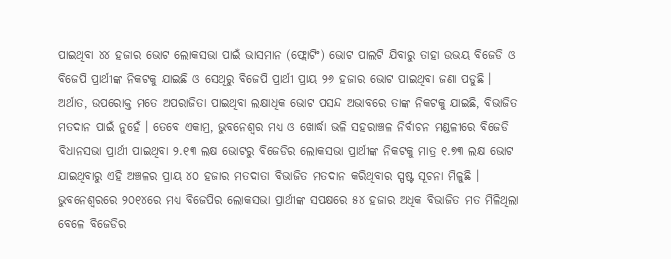ପାଇଥିବା ୪୪ ହଜାର ଭୋଟ ଲୋକସଭା ପାଇଁ ଭାସମାନ (ଫ୍ଲୋଟିଂ) ଭୋଟ ପାଲଟି ଯିବାରୁ ତାହା ଉଭୟ ବିଜେଡି ଓ ବିଜେପି ପ୍ରାର୍ଥୀଙ୍କ ନିକଟକୁ ଯାଇଛି ଓ ସେଥିରୁ ବିଜେପି ପ୍ରାର୍ଥୀ ପ୍ରାୟ ୨୬ ହଜାର ଭୋଟ ପାଇଥିବା ଜଣା ପଡୁଛି । ଅର୍ଥାତ, ଉପରୋକ୍ତ ମତେ ଅପରାଜିତା ପାଇଥିବା ଲକ୍ଷାଧିକ ଭୋଟ ପସନ୍ଦ ଅଭାବରେ ତାଙ୍କ ନିକଟକୁ ଯାଇଛି, ବିଭାଜିତ ମତଦାନ ପାଇଁ ନୁହେଁ । ତେବେ ଏକାମ୍ର, ଭୁବନେଶ୍ୱର ମଧ୍ୟ ଓ ଖୋର୍ଦ୍ଧା ଭଳି ସହରାଞ୍ଚଳ ନିର୍ବାଚନ ମଣ୍ଡଳୀରେ ବିଜେଡି ବିଧାନସଭା ପ୍ରାର୍ଥୀ ପାଇଥିବା ୨.୧୩ ଲକ୍ଷ ଭୋଟରୁ ବିଜେଡିର ଲୋକସଭା ପ୍ରାର୍ଥୀଙ୍କ ନିକଟକୁ ମାତ୍ର ୧.୭୩ ଲକ୍ଷ ଭୋଟ ଯାଇଥିବାରୁ ଏହି ଅଞ୍ଚଳର ପ୍ରାୟ ୪୦ ହଜାର ମତଦାତା ବିଭାଜିତ ମତଦାନ କରିଥିବାର ସ୍ପଷ୍ଟ ସୂଚନା ମିଳୁଛି । ଭୁବନେଶ୍ୱରରେ ୨୦୧୪ରେ ମଧ୍ୟ ବିଜେପିର ଲୋକସଭା ପ୍ରାର୍ଥୀଙ୍କ ସପକ୍ଷରେ ୫୪ ହଜାର ଅଧିକ ବିଭାଜିତ ମତ ମିଳିଥିଲା ବେଳେ ବିଜେଡିର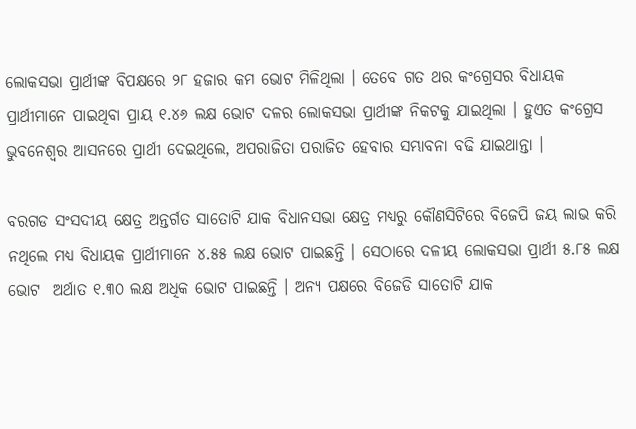ଲୋକସଭା ପ୍ରାର୍ଥୀଙ୍କ ବିପକ୍ଷରେ ୨୮ ହଜାର କମ ଭୋଟ ମିଳିଥିଲା । ତେବେ ଗତ ଥର କଂଗ୍ରେସର ବିଧାୟକ ପ୍ରାର୍ଥୀମାନେ ପାଇଥିବା ପ୍ରାୟ ୧.୪୬ ଲକ୍ଷ ଭୋଟ ଦଳର ଲୋକସଭା ପ୍ରାର୍ଥୀଙ୍କ ନିକଟକୁ ଯାଇଥିଲା । ହୁଏତ କଂଗ୍ରେସ ଭୁବନେଶ୍ୱର ଆସନରେ ପ୍ରାର୍ଥୀ ଦେଇଥିଲେ, ଅପରାଜିତା ପରାଜିତ ହେବାର ସମ୍ଭାବନା ବଢି ଯାଇଥାନ୍ତା ।

ବରଗଡ ସଂସଦୀୟ କ୍ଷେତ୍ର ଅନ୍ତର୍ଗତ ସାତୋଟି ଯାକ ବିଧାନସଭା କ୍ଷେତ୍ର ମଧ୍ୟରୁ କୌଣସିଟିରେ ବିଜେପି ଜୟ ଲାଭ କରି ନଥିଲେ ମଧ୍ୟ ବିଧାୟକ ପ୍ରାର୍ଥୀମାନେ ୪.୫୫ ଲକ୍ଷ ଭୋଟ ପାଇଛନ୍ତି । ସେଠାରେ ଦଳୀୟ ଲୋକସଭା ପ୍ରାର୍ଥୀ ୫.୮୫ ଲକ୍ଷ ଭୋଟ  ଅର୍ଥାତ ୧.୩୦ ଲକ୍ଷ ଅଧିକ ଭୋଟ ପାଇଛନ୍ତି । ଅନ୍ୟ ପକ୍ଷରେ ବିଜେଡି ସାତୋଟି ଯାକ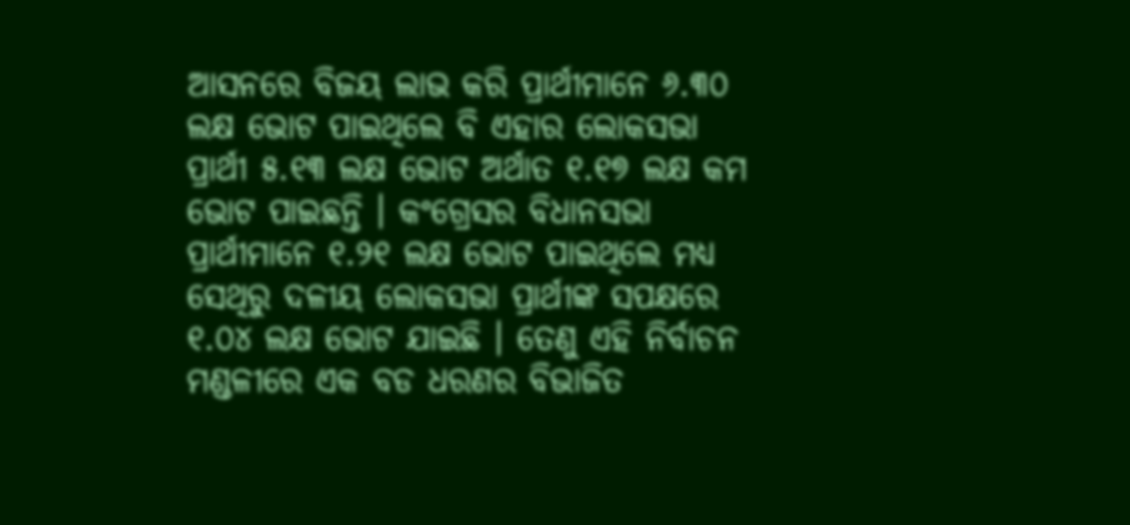ଆସନରେ ବିଜୟ ଲାଭ କରି ପ୍ରାର୍ଥୀମାନେ ୬.୩୦ ଲକ୍ଷ ଭୋଟ ପାଇଥିଲେ ବି ଏହାର ଲୋକସଭା ପ୍ରାର୍ଥୀ ୫.୧୩ ଲକ୍ଷ ଭୋଟ ଅର୍ଥାତ ୧.୧୭ ଲକ୍ଷ କମ ଭୋଟ ପାଇଛନ୍ତି । କଂଗ୍ରେସର ବିଧାନସଭା ପ୍ରାର୍ଥୀମାନେ ୧.୨୧ ଲକ୍ଷ ଭୋଟ ପାଇଥିଲେ ମଧ୍ୟ ସେଥିରୁ ଦଳୀୟ ଲୋକସଭା ପ୍ରାର୍ଥୀଙ୍କ ସପକ୍ଷରେ ୧.୦୪ ଲକ୍ଷ ଭୋଟ ଯାଇଛି । ତେଣୁ ଏହି ନିର୍ବାଚନ ମଣ୍ଡଳୀରେ ଏକ ବଡ ଧରଣର ବିଭାଜିତ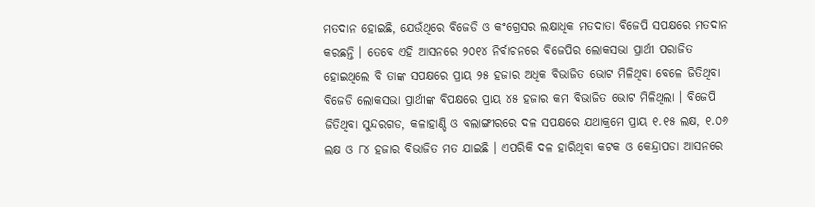ମତଦାନ ହୋଇଛି, ଯେଉଁଥିରେ ବିଜେଡି ଓ କଂଗ୍ରେସର ଲକ୍ଷାଧିକ ମତଦାତା ବିଜେପି ସପକ୍ଷରେ ମତଦାନ କରଛନ୍ତି । ତେବେ ଏହି ଆସନରେ ୨୦୧୪ ନିର୍ବାଚନରେ ବିଜେପିର ଲୋକସଭା ପ୍ରାର୍ଥୀ ପରାଜିତ ହୋଇଥିଲେ ବି ତାଙ୍କ ସପକ୍ଷରେ ପ୍ରାୟ ୨୫ ହଜାର ଅଧିକ ବିଭାଜିତ ଭୋଟ ମିଳିଥିବା ବେଳେ ଜିତିଥିବା ବିଜେଡି ଲୋକସଭା ପ୍ରାର୍ଥୀଙ୍କ ବିପକ୍ଷରେ ପ୍ରାୟ ୪୫ ହଜାର କମ ବିଭାଜିତ ଭୋଟ ମିଳିଥିଲା । ବିଜେପି ଜିତିଥିବା ସୁନ୍ଦରଗଡ, କଳାହାଣ୍ଡି ଓ ବଲାଙ୍ଗୀରରେ ଦଳ ସପକ୍ଷରେ ଯଥାକ୍ରମେ ପ୍ରାୟ ୧.୧୫ ଲକ୍ଷ, ୧.୦୬ ଲକ୍ଷ ଓ ୮୪ ହଜାର ବିଭାଜିତ ମତ ଯାଇଛି । ଏପରିକି ଦଳ ହାରିଥିବା କଟକ ଓ କେନ୍ଦ୍ରାପଡା ଆସନରେ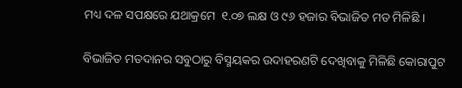ମଧ୍ୟ ଦଳ ସପକ୍ଷରେ ଯଥାକ୍ରମେ  ୧.୦୭ ଲକ୍ଷ ଓ ୯୬ ହଜାର ବିଭାଜିତ ମତ ମିଳିଛି ।

ବିଭାଜିତ ମତଦାନର ସବୁଠାରୁ ବିସ୍ମୟକର ଉଦାହରଣଟି ଦେଖିବାକୁ ମିଳିଛି କୋରାପୁଟ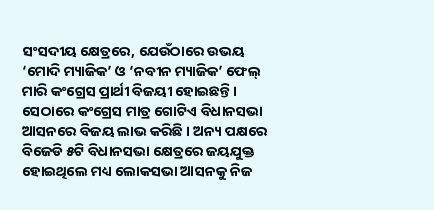ସଂସଦୀୟ କ୍ଷେତ୍ରରେ, ଯେଉଁଠାରେ ଉଭୟ ‘ମୋଦି ମ୍ୟାଜିକ’ ଓ ‘ନବୀନ ମ୍ୟାଜିକ’ ଫେଲ୍ ମାରି କଂଗ୍ରେସ ପ୍ରାର୍ଥୀ ବିଜୟୀ ହୋଇଛନ୍ତି । ସେଠାରେ କଂଗ୍ରେସ ମାତ୍ର ଗୋଟିଏ ବିଧାନସଭା ଆସନରେ ବିଜୟ ଲାଭ କରିଛି । ଅନ୍ୟ ପକ୍ଷରେ ବିଜେଡି ୫ଟି ବିଧାନସଭା କ୍ଷେତ୍ରରେ ଜୟଯୁକ୍ତ ହୋଇଥିଲେ ମଧ୍ୟ ଲୋକସଭା ଆସନକୁ ନିଜ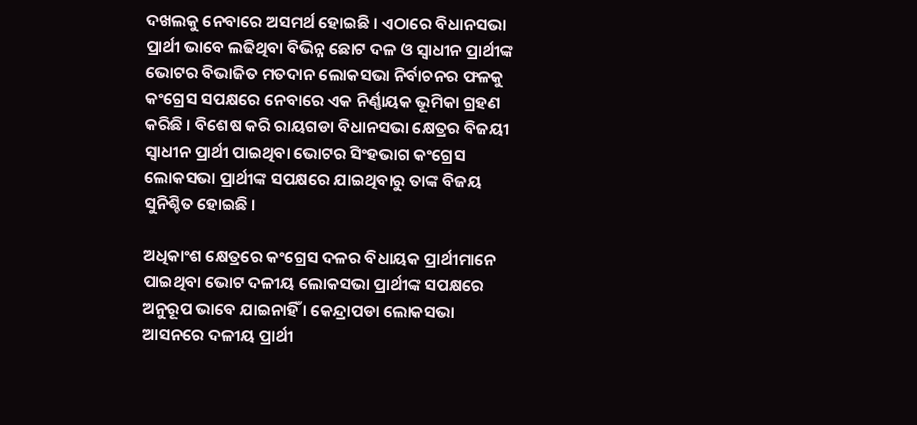ଦଖଲକୁ ନେବାରେ ଅସମର୍ଥ ହୋଇଛି । ଏଠାରେ ବିଧାନସଭା ପ୍ରାର୍ଥୀ ଭାବେ ଲଢିଥିବା ବିଭିନ୍ନ ଛୋଟ ଦଳ ଓ ସ୍ୱାଧୀନ ପ୍ରାର୍ଥୀଙ୍କ ଭୋଟର ବିଭାଜିତ ମତଦାନ ଲୋକସଭା ନିର୍ବାଚନର ଫଳକୁ କଂଗ୍ରେସ ସପକ୍ଷରେ ନେବାରେ ଏକ ନିର୍ଣ୍ଣାୟକ ଭୂମିକା ଗ୍ରହଣ କରିଛି । ବିଶେଷ କରି ରାୟଗଡା ବିଧାନସଭା କ୍ଷେତ୍ରର ବିଜୟୀ ସ୍ୱାଧୀନ ପ୍ରାର୍ଥୀ ପାଇଥିବା ଭୋଟର ସିଂହଭାଗ କଂଗ୍ରେସ ଲୋକସଭା ପ୍ରାର୍ଥୀଙ୍କ ସପକ୍ଷରେ ଯାଇଥିବାରୁ ତାଙ୍କ ବିଜୟ ସୁନିଶ୍ଚିତ ହୋଇଛି ।

ଅଧିକାଂଶ କ୍ଷେତ୍ରରେ କଂଗ୍ରେସ ଦଳର ବିଧାୟକ ପ୍ରାର୍ଥୀମାନେ ପାଇଥିବା ଭୋଟ ଦଳୀୟ ଲୋକସଭା ପ୍ରାର୍ଥୀଙ୍କ ସପକ୍ଷରେ ଅନୁରୂପ ଭାବେ ଯାଇନାହିଁ । କେନ୍ଦ୍ରାପଡା ଲୋକସଭା ଆସନରେ ଦଳୀୟ ପ୍ରାର୍ଥୀ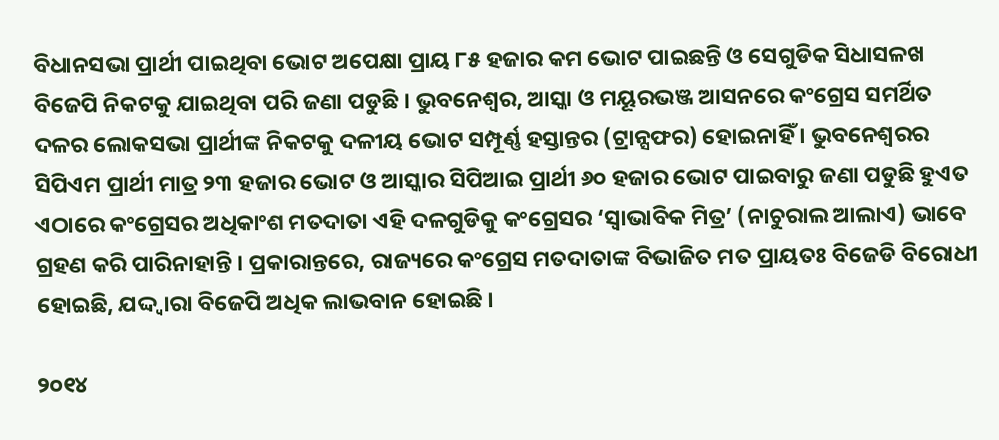ବିଧାନସଭା ପ୍ରାର୍ଥୀ ପାଇଥିବା ଭୋଟ ଅପେକ୍ଷା ପ୍ରାୟ ୮୫ ହଜାର କମ ଭୋଟ ପାଇଛନ୍ତି ଓ ସେଗୁଡିକ ସିଧାସଳଖ ବିଜେପି ନିକଟକୁ ଯାଇଥିବା ପରି ଜଣା ପଡୁଛି । ଭୁବନେଶ୍ୱର, ଆସ୍କା ଓ ମୟୂରଭଞ୍ଜ ଆସନରେ କଂଗ୍ରେସ ସମର୍ଥିତ ଦଳର ଲୋକସଭା ପ୍ରାର୍ଥୀଙ୍କ ନିକଟକୁ ଦଳୀୟ ଭୋଟ ସମ୍ପୂର୍ଣ୍ଣ ହସ୍ତାନ୍ତର (ଟ୍ରାନ୍ସଫର) ହୋଇନାହିଁ । ଭୁବନେଶ୍ୱରର ସିପିଏମ ପ୍ରାର୍ଥୀ ମାତ୍ର ୨୩ ହଜାର ଭୋଟ ଓ ଆସ୍କାର ସିପିଆଇ ପ୍ରାର୍ଥୀ ୬୦ ହଜାର ଭୋଟ ପାଇବାରୁ ଜଣା ପଡୁଛି ହୁଏତ ଏଠାରେ କଂଗ୍ରେସର ଅଧିକାଂଶ ମତଦାତା ଏହି ଦଳଗୁଡିକୁ କଂଗ୍ରେସର ‘ସ୍ୱାଭାବିକ ମିତ୍ର’ (ନାଚୁରାଲ ଆଲାଏ) ଭାବେ ଗ୍ରହଣ କରି ପାରିନାହାନ୍ତି । ପ୍ରକାରାନ୍ତରେ, ରାଜ୍ୟରେ କଂଗ୍ରେସ ମତଦାତାଙ୍କ ବିଭାଜିତ ମତ ପ୍ରାୟତଃ ବିଜେଡି ବିରୋଧୀ ହୋଇଛି, ଯଦ୍ଦ୍ୱାରା ବିଜେପି ଅଧିକ ଲାଭବାନ ହୋଇଛି ।

୨୦୧୪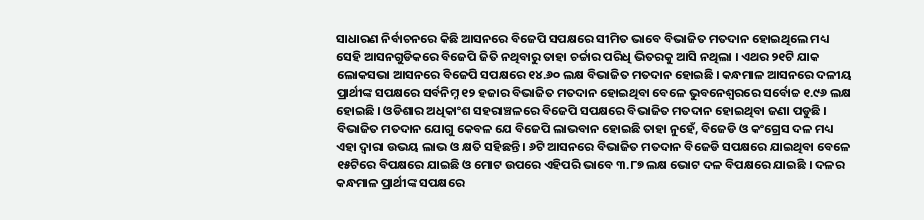ସାଧାରଣ ନିର୍ବାଚନରେ କିଛି ଆସନରେ ବିଜେପି ସପକ୍ଷରେ ସୀମିତ ଭାବେ ବିଭାଜିତ ମତଦାନ ହୋଇଥିଲେ ମଧ୍ୟ ସେହି ଆସନଗୁଡିକରେ ବିଜେପି ଜିତି ନଥିବାରୁ ତାହା ଚର୍ଚ୍ଚାର ପରିଧି ଭିତରକୁ ଆସି ନଥିଲା । ଏଥର ୨୧ଟି ଯାକ ଲୋକସଭା ଆସନରେ ବିଜେପି ସପକ୍ଷରେ ୧୪.୬୦ ଲକ୍ଷ ବିଭାଜିତ ମତଦାନ ହୋଇଛି । କନ୍ଧମାଳ ଆସନରେ ଦଳୀୟ ପ୍ରାର୍ଥୀଙ୍କ ସପକ୍ଷରେ ସର୍ବନିମ୍ନ ୧୨ ହଜାର ବିଭାଜିତ ମତଦାନ ହୋଇଥିବା ବେଳେ ଭୁବନେଶ୍ୱରରେ ସର୍ବୋଚ୍ଚ ୧.୯୬ ଲକ୍ଷ ହୋଇଛି । ଓଡିଶାର ଅଧିକାଂଶ ସହରାଞ୍ଚଳରେ ବିଜେପି ସପକ୍ଷରେ ବିଭାଜିତ ମତଦାନ ହୋଇଥିବା ଜଣା ପଡୁଛି । ବିଭାଜିତ ମତଦାନ ଯୋଗୁ କେବଳ ଯେ ବିଜେପି ଲାଭବାନ ହୋଇଛି ତାହା ନୁହେଁ, ବିଜେଡି ଓ କଂଗ୍ରେସ ଦଳ ମଧ୍ୟ ଏହା ଦ୍ୱାରା ଉଭୟ ଲାଭ ଓ କ୍ଷତି ସହିଛନ୍ତି । ୬ଟି ଆସନରେ ବିଭାଜିତ ମତଦାନ ବିଜେଡି ସପକ୍ଷରେ ଯାଇଥିବା ବେଳେ ୧୫ଟିରେ ବିପକ୍ଷରେ ଯାଇଛି ଓ ମୋଟ ଉପରେ ଏହିପରି ଭାବେ ୩.୮୭ ଲକ୍ଷ ଭୋଟ ଦଳ ବିପକ୍ଷରେ ଯାଇଛି । ଦଳର କନ୍ଧମାଳ ପ୍ରାର୍ଥୀଙ୍କ ସପକ୍ଷରେ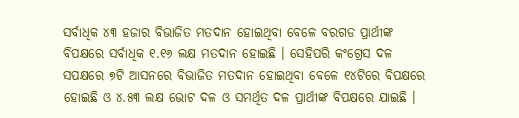ସର୍ବାଧିକ ୪୩ ହଜାର ବିଭାଜିତ ମତଦାନ ହୋଇଥିବା ବେଳେ ବରଗଡ ପ୍ରାର୍ଥୀଙ୍କ ବିପକ୍ଷରେ ସର୍ବାଧିକ ୧.୧୬ ଲକ୍ଷ ମତଦାନ ହୋଇଛି । ସେହିପରି କଂଗ୍ରେସ ଦଳ ସପକ୍ଷରେ ୭ଟି ଆସନରେ ବିଭାଜିତ ମତଦାନ ହୋଇଥିବା ବେଳେ ୧୪ଟିରେ ବିପକ୍ଷରେ ହୋଇଛି ଓ ୪.୫୩ ଲକ୍ଷ ଭୋଟ ଦଳ ଓ ସମର୍ଥିତ ଦଳ ପ୍ରାର୍ଥୀଙ୍କ ବିପକ୍ଷରେ ଯାଇଛି ।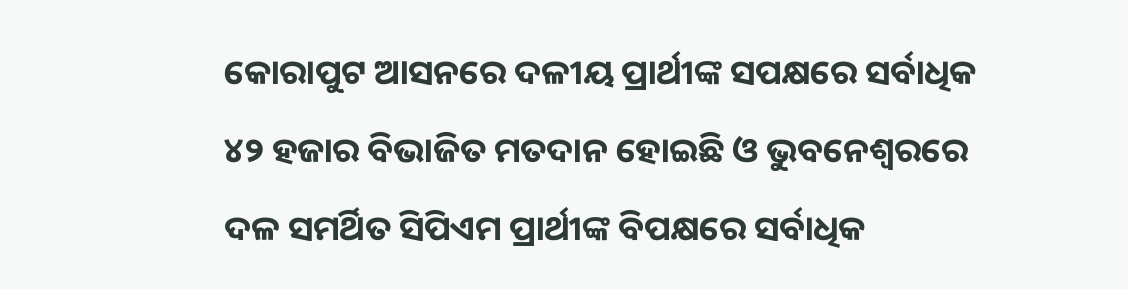କୋରାପୁଟ ଆସନରେ ଦଳୀୟ ପ୍ରାର୍ଥୀଙ୍କ ସପକ୍ଷରେ ସର୍ବାଧିକ ୪୨ ହଜାର ବିଭାଜିତ ମତଦାନ ହୋଇଛି ଓ ଭୁବନେଶ୍ୱରରେ ଦଳ ସମର୍ଥିତ ସିପିଏମ ପ୍ରାର୍ଥୀଙ୍କ ବିପକ୍ଷରେ ସର୍ବାଧିକ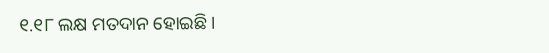୧.୧୮ ଲକ୍ଷ ମତଦାନ ହୋଇଛି ।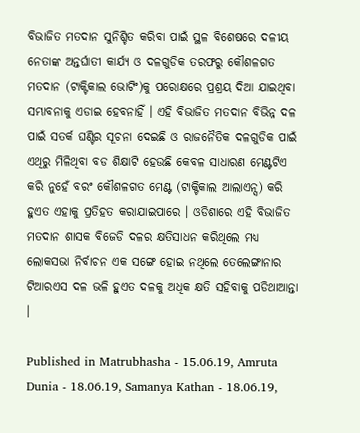ବିଭାଜିତ ମତଦାନ ସୁନିଶ୍ଚିତ କରିବା ପାଇଁ ସ୍ଥଳ ବିଶେଷରେ ଦଳୀୟ ନେତାଙ୍କ ଅନ୍ତର୍ଘାତୀ କାର୍ଯ୍ୟ ଓ ଦଳଗୁଡିକ ତରଫରୁ କୌଶଳଗତ ମତଦାନ (ଟାକ୍ଟିକାଲ ଭୋଟିଂ)କୁ ପରୋକ୍ଷରେ ପ୍ରଶ୍ରୟ ଦିଆ ଯାଇଥିବା ସମ୍ଭାବନାକୁ ଏଡାଇ ହେବନାହିଁ । ଏହି ବିଭାଜିତ ମତଦାନ ବିଭିନ୍ନ ଦଳ ପାଇଁ ସତର୍କ ଘଣ୍ଟିର ସୂଚନା ଦେଇଛି ଓ ରାଜନୈତିକ ଦଳଗୁଡିକ ପାଇଁ ଏଥିରୁ ମିଳିଥିବା ବଡ ଶିକ୍ଷାଟି ହେଉଛି କେବଳ ସାଧାରଣ ମେଣ୍ଟଟିଏ କରି ନୁହେଁ ବରଂ କୌଶଳଗତ ମେଣ୍ଟ (ଟାକ୍ଟିକାଲ ଆଲାଏନ୍ସ) କରି ହୁଏତ ଏହାକୁ ପ୍ରତିହତ କରାଯାଇପାରେ । ଓଡିଶାରେ ଏହି ବିଭାଜିତ ମତଦାନ ଶାସକ ବିଜେଡି ଦଳର କ୍ଷତିସାଧନ କରିଥିଲେ ମଧ୍ୟ ଲୋକସଭା ନିର୍ବାଚନ ଏକ ସଙ୍ଗେ ହୋଇ ନଥିଲେ ତେଲେଙ୍ଗାନାର ଟିଆରଏସ ଦଳ ଭଳି ହୁଏତ ଦଳକୁ ଅଧିକ କ୍ଷତି ସହିବାକୁ ପଡିଥାଆନ୍ତା ।

Published in Matrubhasha - 15.06.19, Amruta Dunia - 18.06.19, Samanya Kathan - 18.06.19,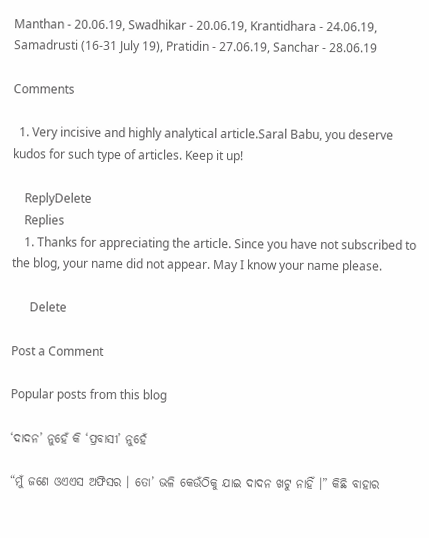Manthan - 20.06.19, Swadhikar - 20.06.19, Krantidhara - 24.06.19, Samadrusti (16-31 July 19), Pratidin - 27.06.19, Sanchar - 28.06.19

Comments

  1. Very incisive and highly analytical article.Saral Babu, you deserve kudos for such type of articles. Keep it up!

    ReplyDelete
    Replies
    1. Thanks for appreciating the article. Since you have not subscribed to the blog, your name did not appear. May I know your name please.

      Delete

Post a Comment

Popular posts from this blog

‘ଦାଦନ’ ନୁହେଁ କି ‘ପ୍ରବାସୀ’ ନୁହେଁ

“ମୁଁ ଜଣେ ଓଏଏସ ଅଫିସର । ତୋ’ ଭଳି କେଉଁଠିକୁ ଯାଇ ଦାଦନ ଖଟୁ ନାହିଁ ।” କିଛି ବାହାର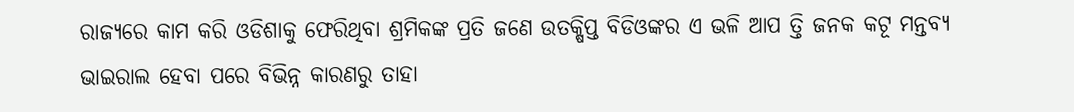ରାଜ୍ୟରେ କାମ କରି ଓଡିଶାକୁ ଫେରିଥିବା ଶ୍ରମିକଙ୍କ ପ୍ରତି ଜଣେ ଉତକ୍ଷିପ୍ତ ବିଡିଓଙ୍କର ଏ ଭଳି ଆପ ତ୍ତି ଜନକ କଟୂ ମନ୍ତବ୍ୟ ଭାଇରାଲ ହେବା ପରେ ବିଭିନ୍ନ କାରଣରୁ ତାହା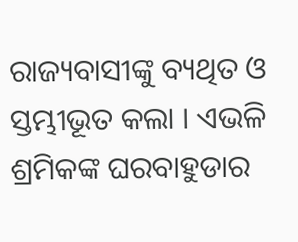ରାଜ୍ୟବାସୀଙ୍କୁ ବ୍ୟଥିତ ଓ ସ୍ତମ୍ଭୀଭୂତ କଲା । ଏଭଳି ଶ୍ରମିକଙ୍କ ଘରବାହୁଡାର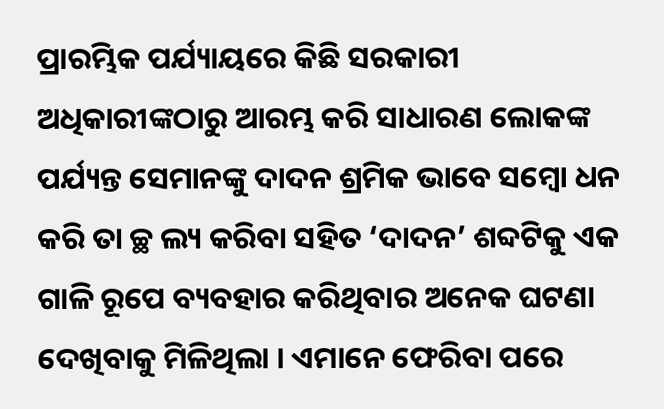ପ୍ରାରମ୍ଭିକ ପର୍ଯ୍ୟାୟରେ କିଛି ସରକାରୀ ଅଧିକାରୀଙ୍କଠାରୁ ଆରମ୍ଭ କରି ସାଧାରଣ ଲୋକଙ୍କ ପର୍ଯ୍ୟନ୍ତ ସେମାନଙ୍କୁ ଦାଦନ ଶ୍ରମିକ ଭାବେ ସମ୍ବୋ ଧନ  କରି ତା ଚ୍ଛ ଲ୍ୟ କରିବା ସହିତ ‘ଦାଦନ’ ଶବ୍ଦଟିକୁ ଏକ ଗାଳି ରୂପେ ବ୍ୟବହାର କରିଥିବାର ଅନେକ ଘଟଣା ଦେଖିବାକୁ ମିଳିଥିଲା । ଏମାନେ ଫେରିବା ପରେ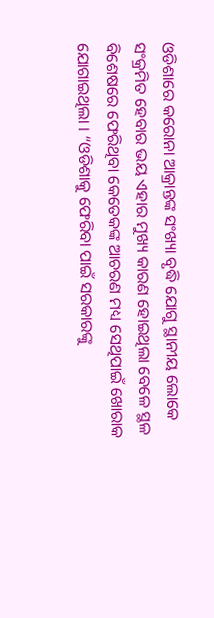ଓଡିଶାରେ କରୋନା ଆକ୍ରାନ୍ତଙ୍କ ସଂଖ୍ୟା ବୃଦ୍ଧି ଯୋଗୁ ସ୍ଥାନୀୟ ଲୋକେ ସଂକ୍ରମିତ ହେବାର ଭୟ ଏହାର ମୁଖ୍ୟ କାରଣ ହୋଇଥିଲା ବେଳେ ସ୍ଥଳ ବିଶେଷରେ ଫେରିଥିବା କେତେକଙ୍କ ଆଚରଣ ମଧ୍ୟ ସେଥିପାଇଁ ଖୋରାକ ଯୋଗାଇଥିଲା । “ଓଡିଶାକୁ ଫେରିବା ପାଇଁ ସରକାରଙ୍କୁ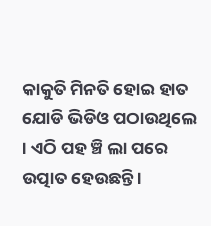କାକୁତି ମିନତି ହୋଇ ହାତ ଯୋଡି ଭିଡିଓ ପଠାଉଥିଲେ । ଏଠି ପହ ଞ୍ଚି ଲା ପରେ ଉତ୍ପାତ ହେଉଛନ୍ତି ।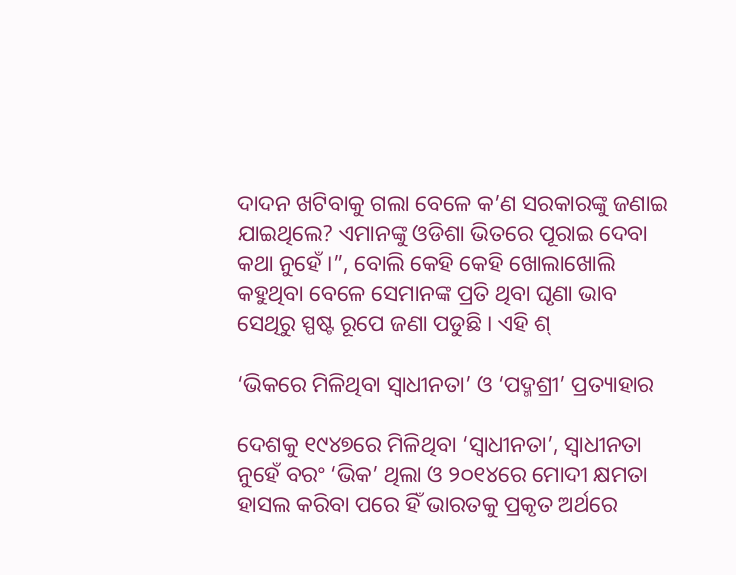ଦାଦନ ଖଟିବାକୁ ଗଲା ବେଳେ କ’ଣ ସରକାରଙ୍କୁ ଜଣାଇ ଯାଇଥିଲେ? ଏମାନଙ୍କୁ ଓଡିଶା ଭିତରେ ପୂରାଇ ଦେବା କଥା ନୁହେଁ ।”, ବୋଲି କେହି କେହି ଖୋଲାଖୋଲି କହୁଥିବା ବେଳେ ସେମାନଙ୍କ ପ୍ରତି ଥିବା ଘୃଣା ଭାବ ସେଥିରୁ ସ୍ପଷ୍ଟ ରୂପେ ଜଣା ପଡୁଛି । ଏହି ଶ୍

‘ଭିକରେ ମିଳିଥିବା ସ୍ୱାଧୀନତା’ ଓ ‘ପଦ୍ମଶ୍ରୀ’ ପ୍ରତ୍ୟାହାର

ଦେଶକୁ ୧୯୪୭ରେ ମିଳିଥିବା ‘ସ୍ୱାଧୀନତା’, ସ୍ୱାଧୀନତା ନୁହେଁ ବରଂ ‘ଭିକ’ ଥିଲା ଓ ୨୦୧୪ରେ ମୋଦୀ କ୍ଷମତା ହାସଲ କରିବା ପରେ ହିଁ ଭାରତକୁ ପ୍ରକୃତ ଅର୍ଥରେ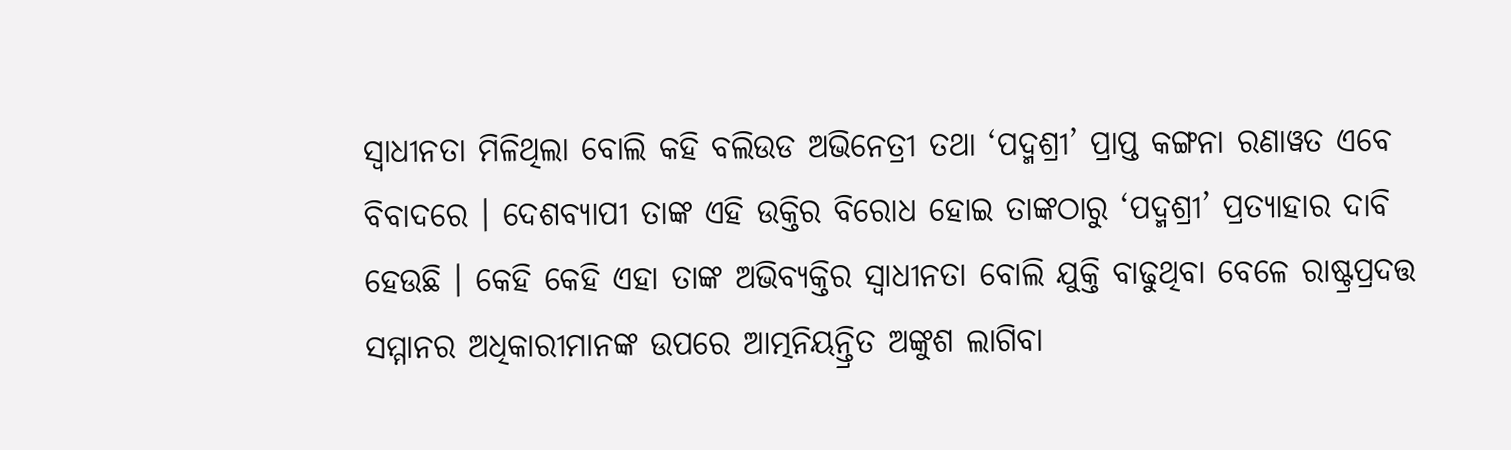ସ୍ୱାଧୀନତା ମିଳିଥିଲା ବୋଲି କହି ବଲିଉଡ ଅଭିନେତ୍ରୀ ତଥା ‘ପଦ୍ମଶ୍ରୀ’ ପ୍ରାପ୍ତ କଙ୍ଗନା ରଣାୱତ ଏବେ ବିବାଦରେ । ଦେଶବ୍ୟାପୀ ତାଙ୍କ ଏହି ଉକ୍ତିର ବିରୋଧ ହୋଇ ତାଙ୍କଠାରୁ ‘ପଦ୍ମଶ୍ରୀ’ ପ୍ରତ୍ୟାହାର ଦାବି ହେଉଛି । କେହି କେହି ଏହା ତାଙ୍କ ଅଭିବ୍ୟକ୍ତିର ସ୍ୱାଧୀନତା ବୋଲି ଯୁକ୍ତି ବାଢୁଥିବା ବେଳେ ରାଷ୍ଟ୍ରପ୍ରଦତ୍ତ ସମ୍ମାନର ଅଧିକାରୀମାନଙ୍କ ଉପରେ ଆତ୍ମନିୟନ୍ତ୍ରିତ ଅଙ୍କୁଶ ଲାଗିବା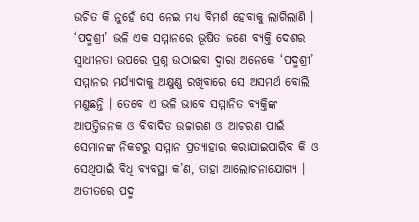ଉଚିତ କି ନୁହେଁ ସେ ନେଇ ମଧ୍ୟ ବିମର୍ଶ ହେବାକୁ ଲାଗିଲାଣି । ‘ପଦ୍ମଶ୍ରୀ’ ଭଳି ଏକ ସମ୍ମାନରେ ଭୂଷିତ ଜଣେ ବ୍ୟକ୍ତି ଦେଶର ସ୍ୱାଧୀନତା ଉପରେ ପ୍ରଶ୍ନ ଉଠାଇବା ଦ୍ୱାରା ଅନେକେ ‘ପଦ୍ମଶ୍ରୀ’ ସମ୍ମାନର ମର୍ଯ୍ୟାଦାକୁ ଅକ୍ଷୁଣ୍ଣ ରଖିବାରେ ସେ ଅସମର୍ଥ ବୋଲି ମଣୁଛନ୍ତି । ତେବେ ଏ ଭଳି ଭାବେ ସମ୍ମାନିତ ବ୍ୟକ୍ତିଙ୍କ ଆପତ୍ତିଜନକ ଓ ବିବାଦିତ ଉଚ୍ଚାରଣ ଓ ଆଚରଣ ପାଇଁ ସେମାନଙ୍କ ନିକଟରୁ ସମ୍ମାନ ପ୍ରତ୍ୟାହାର କରାଯାଇପାରିବ କି ଓ ସେଥିପାଇଁ ବିଧି ବ୍ୟବସ୍ଥା କ’ଣ, ତାହା ଆଲୋଚନାଯୋଗ୍ୟ । ଅତୀତରେ ପଦ୍ମ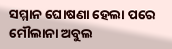ସମ୍ମାନ ଘୋଷଣା ହେଲା ପରେ ମୌଲାନା ଅବୁଲ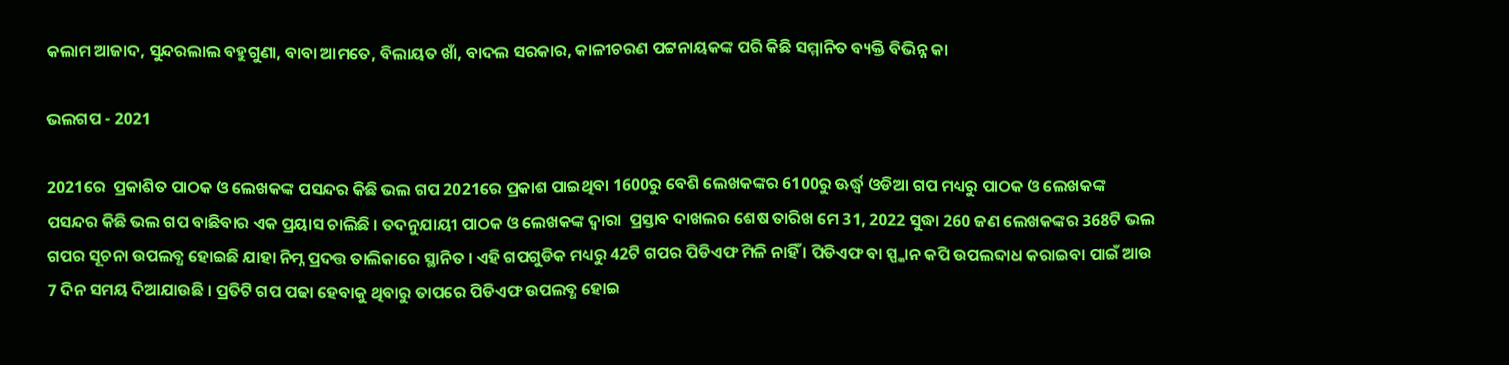କଲାମ ଆଜାଦ, ସୁନ୍ଦରଲାଲ ବହୁଗୁଣା, ବାବା ଆମତେ, ବିଲାୟତ ଖାଁ, ବାଦଲ ସରକାର, କାଳୀଚରଣ ପଟ୍ଟନାୟକଙ୍କ ପରି କିଛି ସମ୍ମାନିତ ବ୍ୟକ୍ତି ବିଭିନ୍ନ କା

ଭଲଗପ - 2021

2021ରେ  ପ୍ରକାଶିତ ପାଠକ ଓ ଲେଖକଙ୍କ ପସନ୍ଦର କିଛି ଭଲ ଗପ 2021ରେ ପ୍ରକାଶ ପାଇଥିବା 1600ରୁ ବେଶି ଲେଖକଙ୍କର 6100ରୁ ଊର୍ଦ୍ଧ୍ୱ ଓଡିଆ ଗପ ମଧ୍ୟରୁ ପାଠକ ଓ ଲେଖକଙ୍କ ପସନ୍ଦର କିଛି ଭଲ ଗପ ବାଛିବାର ଏକ ପ୍ରୟାସ ଚାଲିଛି । ତଦନୁଯାୟୀ ପାଠକ ଓ ଲେଖକଙ୍କ ଦ୍ୱାରା  ପ୍ରସ୍ତାବ ଦାଖଲର ଶେଷ ତାରିଖ ମେ 31, 2022 ସୁଦ୍ଧା 260 ଜଣ ଲେଖକଙ୍କର 368ଟି ଭଲ ଗପର ସୂଚନା ଉପଲବ୍ଧ ହୋଇଛି ଯାହା ନିମ୍ନ ପ୍ରଦତ୍ତ ତାଲିକାରେ ସ୍ଥାନିତ । ଏହି ଗପଗୁଡିକ ମଧ୍ୟରୁ 42ଟି ଗପର ପିଡିଏଫ ମିଳି ନାହିଁ । ପିଡିଏଫ ବା ସ୍ପ୍କାନ କପି ଉପଲବ୍ଦାଧ କରାଇବା ପାଇଁ ଆଉ 7 ଦିନ ସମୟ ଦିଆଯାଉଛି । ପ୍ରତିଟି ଗପ ପଢା ହେବାକୁ ଥିବାରୁ ତାପରେ ପିଡିଏଫ ଉପଲବ୍ଧ ହୋଇ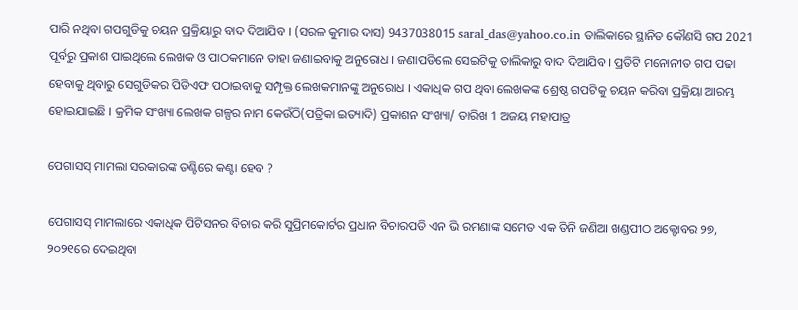ପାରି ନଥିବା ଗପଗୁଡିକୁ ଚୟନ ପ୍ରକ୍ରିୟାରୁ ବାଦ ଦିଆଯିବ । (ସରଳ କୁମାର ଦାସ) 9437038015 saral_das@yahoo.co.in ତାଲିକାରେ ସ୍ଥାନିତ କୌଣସି ଗପ 2021 ପୂର୍ବରୁ ପ୍ରକାଶ ପାଇଥିଲେ ଲେଖକ ଓ ପାଠକମାନେ ତାହା ଜଣାଇବାକୁ ଅନୁରୋଧ । ଜଣାପଡିଲେ ସେଇଟିକୁ ତାଲିକାରୁ ବାଦ ଦିଆଯିବ । ପ୍ରତିଟି ମନୋନୀତ ଗପ ପଢା ହେବାକୁ ଥିବାରୁ ସେଗୁଡିକର ପିଡିଏଫ ପଠାଇବାକୁ ସମ୍ପୃକ୍ତ ଲେଖକମାନଙ୍କୁ ଅନୁରୋଧ । ଏକାଧିକ ଗପ ଥିବା ଲେଖକଙ୍କ ଶ୍ରେଷ୍ଠ ଗପଟିକୁ ଚୟନ କରିବା ପ୍ରକ୍ରିୟା ଆରମ୍ଭ ହୋଇଯାଇଛି । କ୍ରମିକ ସଂଖ୍ୟା ଲେଖକ ଗଳ୍ପର ନାମ କେଉଁଠି(ପତ୍ରିକା ଇତ୍ୟାଦି) ପ୍ରକାଶନ ସଂଖ୍ୟା/ ତାରିଖ 1 ଅଜୟ ମହାପାତ୍ର

ପେଗାସସ୍ ମାମଲା ସରକାରଙ୍କ ତଣ୍ଟିରେ କଣ୍ଟା ହେବ ?

ପେଗାସସ୍ ମାମଲାରେ ଏକାଧିକ ପିଟିସନର ବିଚାର କରି ସୁପ୍ରିମକୋର୍ଟର ପ୍ରଧାନ ବିଚାରପତି ଏନ ଭି ରମଣାଙ୍କ ସମେତ ଏକ ତିନି ଜଣିଆ ଖଣ୍ଡପୀଠ ଅକ୍ଟୋବର ୨୭, ୨୦୨୧ରେ ଦେଇଥିବା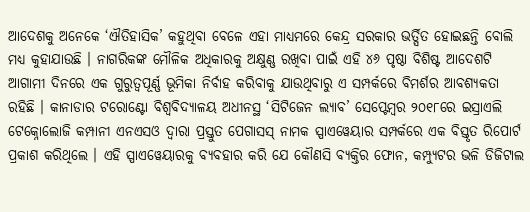ଆଦେଶକୁ ଅନେକେ ‘ଐତିହାସିକ’ କହୁଥିବା ବେଳେ ଏହା ମାଧ୍ୟମରେ କେନ୍ଦ୍ର ସରକାର ଭର୍ତ୍ସିତ ହୋଇଛନ୍ତି ବୋଲି ମଧ୍ୟ କୁହାଯାଉଛି । ନାଗରିକଙ୍କ ମୌଳିକ ଅଧିକାରକୁ ଅକ୍ଷୁଣ୍ଣ ରଖିବା ପାଇଁ ଏହି ୪୬ ପୃଷ୍ଠା ବିଶିଷ୍ଟ ଆଦେଶଟି ଆଗାମୀ ଦିନରେ ଏକ ଗୁରୁତ୍ୱପୂର୍ଣ୍ଣ ଭୂମିକା ନିର୍ବାହ କରିବାକୁ ଯାଉଥିବାରୁ ଏ ସମ୍ପର୍କରେ ବିମର୍ଶର ଆବଶ୍ୟକତା ରହିଛି । କାନାଡାର ଟରୋଣ୍ଟୋ ବିଶ୍ୱବିଦ୍ୟାଳୟ ଅଧୀନସ୍ଥ ‘ସିଟିଜେନ ଲ୍ୟାବ’ ସେପ୍ଟେମ୍ୱର ୨୦୧୮ରେ ଇସ୍ରାଏଲି ଟେକ୍ନୋଲୋଜି କମ୍ପାନୀ ଏନଏସଓ ଦ୍ୱାରା ପ୍ରସ୍ତୁତ ପେଗାସସ୍ ନାମକ ସ୍ପାଏୱେୟାର ସମ୍ପର୍କରେ ଏକ ବିସ୍ତୃତ ରିପୋର୍ଟ ପ୍ରକାଶ କରିଥିଲେ । ଏହି ସ୍ପାଏୱେୟାରକୁ ବ୍ୟବହାର କରି ଯେ କୌଣସି ବ୍ୟକ୍ତିର ଫୋନ, କମ୍ପ୍ୟୁଟର ଭଳି ଡିଜିଟାଲ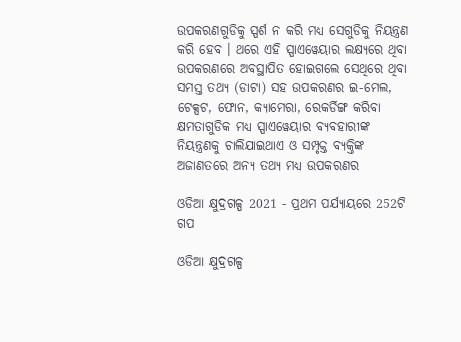ଉପକରଣଗୁଡିକୁ ସ୍ପର୍ଶ ନ କରି ମଧ୍ୟ ସେଗୁଡିକୁ ନିୟନ୍ତ୍ରଣ କରି ହେବ । ଥରେ ଏହି ସ୍ପାଏୱେୟାର ଲକ୍ଷ୍ୟରେ ଥିବା ଉପକରଣରେ ଅବସ୍ଥାପିତ ହୋଇଗଲେ ସେଥିରେ ଥିବା ସମସ୍ତ ତଥ୍ୟ (ଡାଟା) ସହ ଉପକରଣର ଇ-ମେଲ, ଟେକ୍ସଟ, ଫୋନ, କ୍ୟାମେରା, ରେକର୍ଡିଙ୍ଗ କରିବା କ୍ଷମତାଗୁଡିକ ମଧ୍ୟ ସ୍ପାଏୱେୟାର ବ୍ୟବହାରୀଙ୍କ ନିୟନ୍ତ୍ରଣକୁ ଚାଲିଯାଇଥାଏ ଓ ସମ୍ପୃକ୍ତ ବ୍ୟକ୍ତିଙ୍କ ଅଜାଣତରେ ଅନ୍ୟ ତଥ୍ୟ ମଧ୍ୟ ଉପକରଣର

ଓଡିଆ କ୍ଷୁଦ୍ରଗଳ୍ପ 2021 - ପ୍ରଥମ ପର୍ଯ୍ୟାୟରେ 252ଟି ଗପ

ଓଡିଆ କ୍ଷୁଦ୍ରଗଳ୍ପ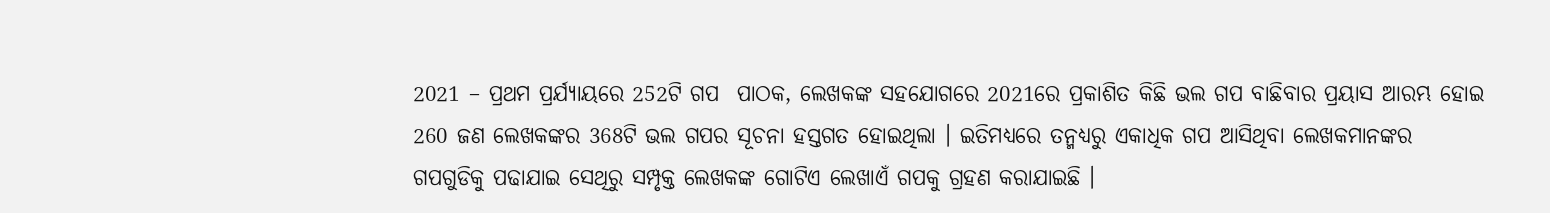2021 – ପ୍ରଥମ ପ୍ରର୍ଯ୍ୟାୟରେ 252ଟି ଗପ  ପାଠକ, ଲେଖକଙ୍କ ସହଯୋଗରେ 2021ରେ ପ୍ରକାଶିତ କିଛି ଭଲ ଗପ ବାଛିବାର ପ୍ରୟାସ ଆରମ୍ଭ ହୋଇ 260 ଜଣ ଲେଖକଙ୍କର 368ଟି ଭଲ ଗପର ସୂଚନା ହସ୍ତଗତ ହୋଇଥିଲା । ଇତିମଧ୍ୟରେ ତନ୍ମଧ୍ୟରୁ ଏକାଧିକ ଗପ ଆସିଥିବା ଲେଖକମାନଙ୍କର ଗପଗୁଡିକୁ ପଢାଯାଇ ସେଥିରୁ ସମ୍ପୃକ୍ତ ଲେଖକଙ୍କ ଗୋଟିଏ ଲେଖାଏଁ ଗପକୁ ଗ୍ରହଣ କରାଯାଇଛି ।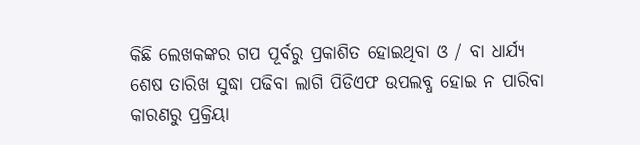କିଛି ଲେଖକଙ୍କର ଗପ ପୂର୍ବରୁ ପ୍ରକାଶିତ ହୋଇଥିବା ଓ / ବା ଧାର୍ଯ୍ୟ ଶେଷ ତାରିଖ ସୁଦ୍ଧା ପଢିବା ଲାଗି ପିଡିଏଫ ଉପଲବ୍ଧ ହୋଇ ନ ପାରିବା କାରଣରୁ ପ୍ରକ୍ରିୟା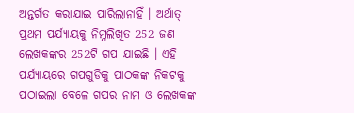ଅନ୍ତର୍ଗତ କରାଯାଇ ପାରିଲାନାହିଁ । ଅର୍ଥାତ୍ ପ୍ରଥମ ପର୍ଯ୍ୟାୟକୁ ନିମ୍ନଲିଖିତ 252 ଜଣ ଲେଖକଙ୍କର 252ଟି ଗପ ଯାଇଛି । ଏହି ପର୍ଯ୍ୟାୟରେ ଗପଗୁଡିକୁ ପାଠକଙ୍କ ନିକଟକୁ ପଠାଇଲା ବେଳେ ଗପର ନାମ ଓ ଲେଖକଙ୍କ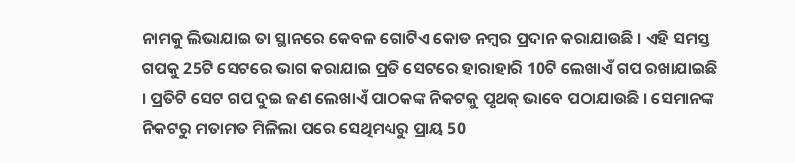ନାମକୁ ଲିଭାଯାଇ ତା ସ୍ଥାନରେ କେବଳ ଗୋଟିଏ କୋଡ ନମ୍ୱର ପ୍ରଦାନ କରାଯାଉଛି । ଏହି ସମସ୍ତ ଗପକୁ 25ଟି ସେଟରେ ଭାଗ କରାଯାଇ ପ୍ରତି ସେଟରେ ହାରାହାରି 10ଟି ଲେଖାଏଁ ଗପ ରଖାଯାଇଛି । ପ୍ରତିଟି ସେଟ ଗପ ଦୁଇ ଜଣ ଲେଖାଏଁ ପାଠକଙ୍କ ନିକଟକୁ ପୃଥକ୍ ଭାବେ ପଠାଯାଉଛି । ସେମାନଙ୍କ ନିକଟରୁ ମତାମତ ମିଳିଲା ପରେ ସେଥିମଧ୍ୟରୁ ପ୍ରାୟ 50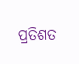ପ୍ରତିଶତ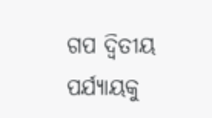ଗପ ଦ୍ୱିତୀୟ ପର୍ଯ୍ୟାୟକୁ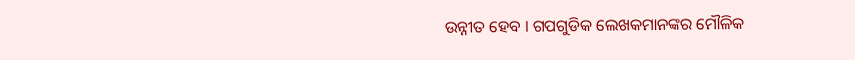ଉନ୍ନୀତ ହେବ । ଗପଗୁଡିକ ଲେଖକମାନଙ୍କର ମୌଳିକ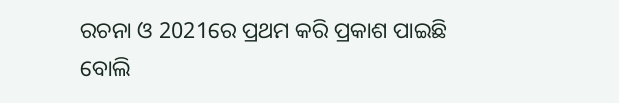ରଚନା ଓ 2021ରେ ପ୍ରଥମ କରି ପ୍ରକାଶ ପାଇଛି ବୋଲି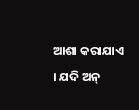ଆଶା କରାଯାଏ । ଯଦି ଅନ୍